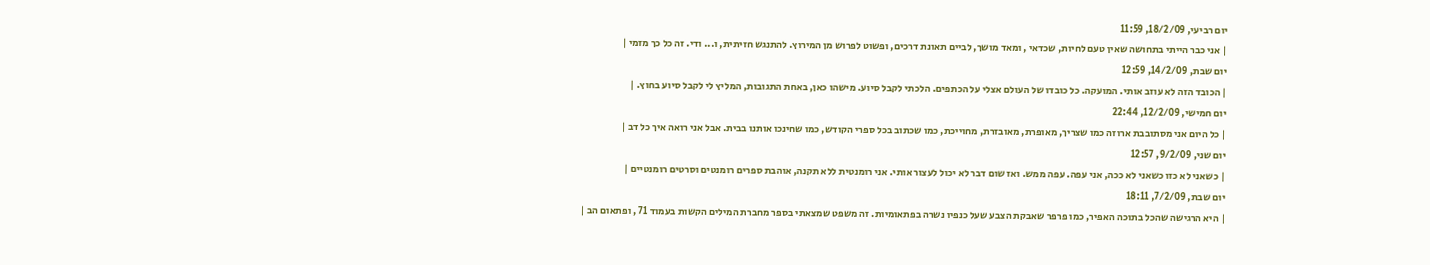יום רביעי, 18/2/09, 11:59
| אני כבר הייתי בתחושה שאין טעם לחיות, שכדאי , ומאד מושך, לביים תאונת דרכים, ופשוט לפרוש מן המירוץ. להתנגש חזיתית, ו... ודי. זה כל כך מזמי |
יום שבת, 14/2/09, 12:59
| הכובד הזה לא עוזב אותי. המועקה. כל כובדו של העולם אצלי על הכתפים. הלכתי לקבל סיוע. מישהו כאן, באחת התגובות, המליץ לי לקבל סיוע בחוץ. |
יום חמישי, 12/2/09, 22:44
| כל היום אני מסתובבת ארוזה כמו שצריך, מאופרת, מאובזרת, מחוייכת, כמו שכתוב בכל ספרי הקודש, כמו שחינכו אותנו בבית. אבל אני רואה איך כל דב |
יום שני, 9/2/09, 12:57
| כשאני לא כזו כשאני לא ככה, אני עפה. עפה ממש. ואז שום דבר לא יכול לעצור אותי. אני רומנטית ללא תקנה, אוהבת ספרים רומנטים וסרטים רומנטיים |
יום שבת, 7/2/09, 18:11
| היא הרגישה שהכל בתוכה האפיר, כמו פרפר שאבקת הצבע שעל כנפיו נשרה בפתאומיות. זה משפט שמצאתי בספר מחברת המילים הקשות בעמוד 71 , ופתאום הב |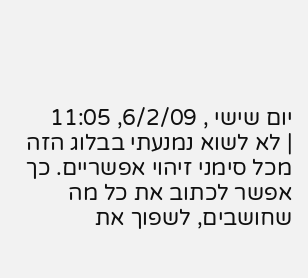יום שישי , 6/2/09, 11:05
| לא לשוא נמנעתי בבלוג הזה מכל סימני זיהוי אפשריים. כך אפשר לכתוב את כל מה שחושבים, לשפוך את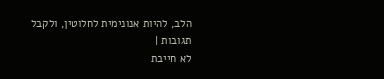הלב, להיות אנונימית לחלוטין, ולקבל תגובות |
לא חייבת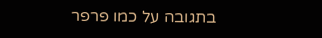בתגובה על כמו פרפר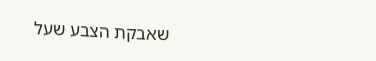שאבקת הצבע שעל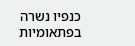כנפיו נשרה בפתאומיות